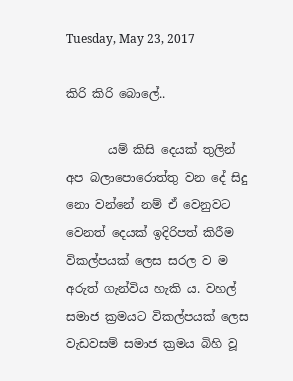Tuesday, May 23, 2017

කිරි කිරි බොලේ..

       යම් කිසි දෙයක් තුලින් අප බලාපොරොත්තු වන දේ සිදු නො වන්නේ නම් ඒ වෙනුවට වෙනත් දෙයක් ඉදිරිපත් කිරීම විකල්පයක් ලෙස සරල ව ම අරුත් ගැන්විය හැකි ය. වහල් සමාජ ක්‍රමයට විකල්පයක් ලෙස වැඩවසම් සමාජ ක්‍රමය බිහි වූ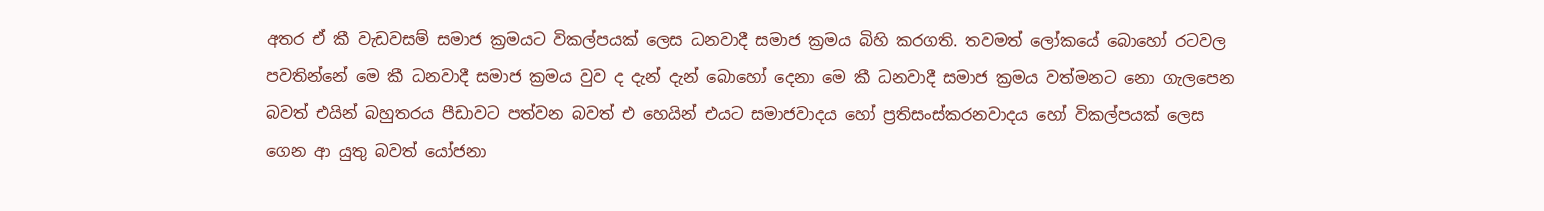අතර ඒ කී වැඩවසම් සමාජ ක්‍රමයට විකල්පයක් ලෙස ධනවාදී සමාජ ක්‍රමය බිහි කරගති. තවමත් ලෝකයේ බොහෝ රටවල පවතින්නේ මෙ කී ධනවාදී සමාජ ක්‍රමය වුව ද දැන් දැන් බොහෝ දෙනා මෙ කී ධනවාදී සමාජ ක්‍රමය වත්මනට නො ගැලපෙන බවත් එයින් බහුතරය පීඩාවට පත්වන බවත් එ හෙයින් එයට සමාජවාදය හෝ ප්‍රතිසංස්කරනවාදය හෝ විකල්පයක් ලෙස ගෙන ආ යුතු බවත් යෝජනා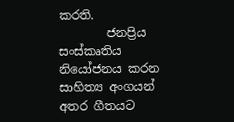කරති.
        ජනප්‍රිය සංස්කෘතිය නියෝජනය කරන සාහිත්‍ය අංගයන් අතර ගීතයට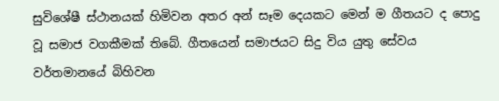සුවිශේෂී ස්ථානයක් හිමිවන අතර අන් සෑම දෙයකට මෙන් ම ගීතයට ද පොදු වූ සමාජ වගකීමක් තිබේ. ගීතයෙන් සමාජයට සිදු විය යුතු සේවය වර්තමානයේ බිහිවන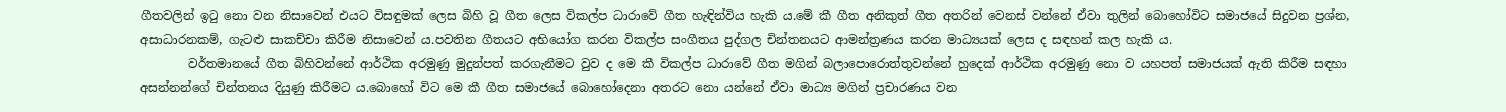ගීතවලින් ඉටු නො වන නිසාවෙන් එයට විසඳුමක් ලෙස බිහි වූ ගීත ලෙස විකල්ප ධාරාවේ ගීත හැඳින්විය හැකි ය.මේ කී ගීත අනිකුත් ගීත අතරින් වෙනස් වන්නේ ඒවා තුලින් බොහෝවිට සමාජයේ සිදුවන ප්‍රශ්න, අසාධාරනකම්, ගැටළු සාකච්චා කිරීම නිසාවෙන් ය.පවතින ගීතයට අභියෝග කරන විකල්ප සංගීතය පුද්ගල චින්තනයට ආමන්ත්‍රණය කරන මාධ්‍යයක් ලෙස ද සඳහන් කල හැකි ය.
        වර්තමානයේ ගීත බිහිවන්නේ ආර්ථික අරමුණු මුදුන්පත් කරගැනීමට වුව ද මෙ කී විකල්ප ධාරාවේ ගීත මගින් බලාපොරොත්තුවන්නේ හුදෙක් ආර්ථික අරමුණු නො ව යහපත් සමාජයක් ඇති කිරීම සඳහා අසන්නන්ගේ චින්තනය දියුණු කිරීමට ය.බොහෝ විට මෙ කී ගීත සමාජයේ බොහෝදෙනා අතරට නො යන්නේ ඒවා මාධ්‍ය මගින් ප්‍රචාරණය වන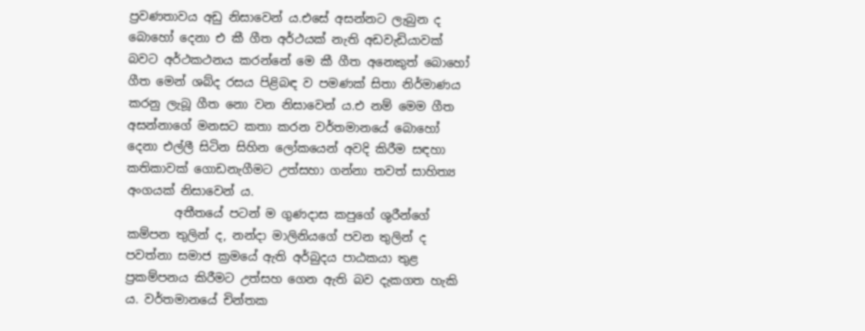ප්‍රවණතාවය අඩු නිසාවෙන් ය.එසේ අසන්නට ලැබුන ද බොහෝ දෙනා එ කී ගීත අර්ථයක් නැති අඩවැඩියාවක් බවට අර්ථකථනය කරන්නේ මෙ කී ගීත අනෙකුත් බොහෝ ගීත මෙන් ශබ්ද රසය පිළිබඳ ව පමණක් සිතා නිර්මාණය කරනු ලැබූ ගීත නො වන නිසාවෙන් ය.එ නම් මෙම ගීත අසන්නාගේ මනසට කතා කරන වර්තමානයේ බොහෝ දෙනා එල්ලී සිටින සිහින ලෝකයෙන් අවදි කිරීම සඳහා කතිකාවක් ගොඩනැගීමට උත්සහා ගන්නා තවත් සාහිත්‍ය අංගයක් නිසාවෙන් ය.
        අතීතයේ පටන් ම ගුණදාස කපුගේ ශුරීන්ගේ කම්පන තුලින් ද, නන්දා මාලිනියගේ පවන තුලින් ද පවත්නා සමාජ ක්‍රමයේ ඇති අර්බුදය පාඨකයා තුළ ප්‍රකම්පනය කිරීමට උත්සහ ගෙන ඇති බව දැකගත හැකි ය. වර්තමානයේ චින්තක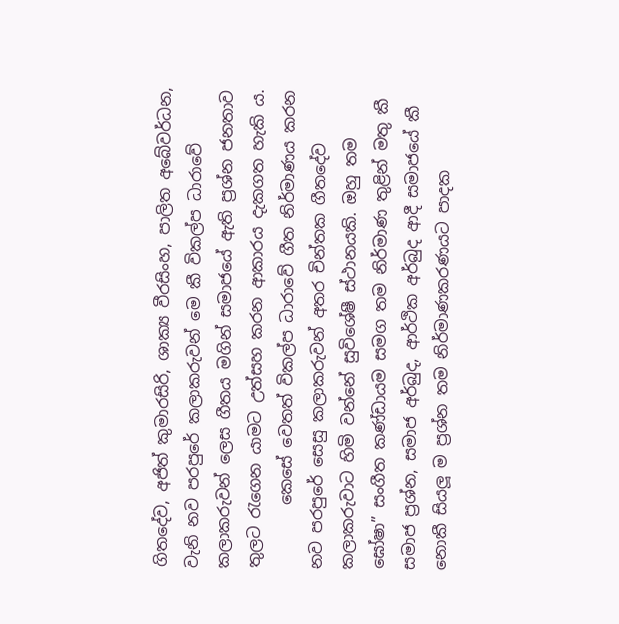ගිතදේව, අජිත් කුමාරසිරි, ශාක්‍ය වීරසිංහ, පාලිත අබේවර්ධන, වැනි නව පරපුරේ කලාකරුවන් මෙ කී විකල්ප ධාරාවේ කලාකරුවන් ලෙස ගීතය මගින් සමාජයේ ඇති ප්‍රශ්න ජනතාව තුලට රැගෙන යාමට උත්සහ කරන ආකාරය දැකගත හැකි ය.
        කෙසේ වෙතත් විකල්ප ධාරාවේ ගීත නිර්මාණය කරන නව පරපුරේ සෙසු කලාකරුවන් අතර චින්තක ගීතදේව කලාකරුවාට හිමි වන්නේ සුවිශේෂී ස්ථානයකි. ඔහු තම ඝෝෂා” සංගීත කණ්ඩායම සමග තම නිර්මාණ තුළින් මතු කී සමාජ ප්‍රශ්න, සමාජ අර්බුද, ආර්ථික අර්බුද ආදී සමාජයේ කී නොකී සියලූ ම ප්‍රශ්න තම නිර්මාණකරණයට පාදක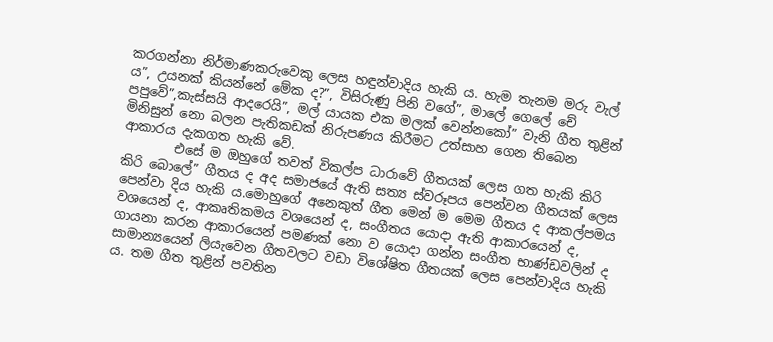කරගන්නා නිර්මාණකරුවෙකු ලෙස හඳුන්වාදිය හැකි ය. හැම තැනම මරු වැල් ය”, උයනක් කියන්නේ මේක ද?”, විසිරුණු පිනි වගේ”, මාලේ ගෙලේ චේ පපුවේ”,කැස්සයි ආදරෙයි”, මල් යායක එක මලක් වෙන්නකෝ” වැනි ගීත තුළින් මිනිසුන් නො බලන පැතිකඩක් නිරුපණය කිරීමට උත්සාහ ගෙන තිබෙන ආකාරය දැකගත හැකි වේ.
        එසේ ම ඔහුගේ තවත් විකල්ප ධාරාවේ ගීතයක් ලෙස ගත හැකි කිරි කිරි බොලේ” ගීතය ද අද සමාජයේ ඇති සත්‍ය ස්වරූපය පෙන්වන ගීතයක් ලෙස පෙන්වා දිය හැකි ය.මොහුගේ අනෙකුත් ගීත මෙන් ම මෙම ගීතය ද ආකල්පමය වශයෙන් ද, ආකෘතිකමය වශයෙන් ද, සංගීතය යොදා ඇති ආකාරයෙන් ද, ගායනා කරන ආකාරයෙන් පමණක් නො ව යොදා ගන්න සංගීත භාණ්ඩවලින් ද සාමාන්‍යයෙන් ලියැවෙන ගීතවලට වඩා විශේෂිත ගීතයක් ලෙස පෙන්වාදිය හැකි ය. තම ගීත තුළින් පවතින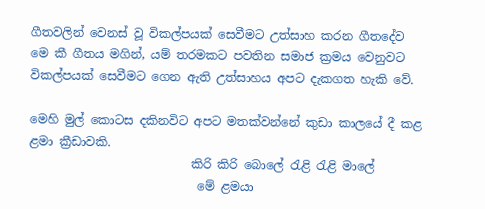ගීතවලින් වෙනස් වූ විකල්පයක් සෙවීමට උත්සාහ කරන ගීතදේව මෙ කී ගීතය මගින්, යම් තරමකට පවතින සමාජ ක්‍රමය වෙනුවට විකල්පයක් සෙවීමට ගෙන ඇති උත්සාහය අපට දැකගත හැකි වේ.

මෙහි මුල් කොටස දකිනවිට අපට මතක්වන්නේ කුඩා කාලයේ දී කළ ළමා ක්‍රීඩාවකි.
                           කිරි කිරි බොලේ රැළි රැළි මාලේ
                            මේ ළමයා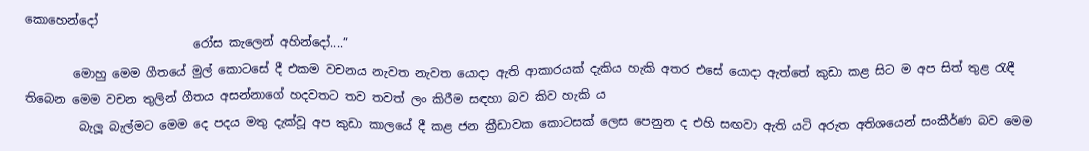කොහෙන්දෝ
                            රෝස කැලෙන් අහින්දෝ....”
        මොහු මෙම ගීතයේ මුල් කොටසේ දී එකම වචනය නැවත නැවත යොදා ඇති ආකාරයක් දැකිය හැකි අතර එසේ යොදා ඇත්තේ කුඩා කළ සිට ම අප සිත් තුළ රැඳී තිබෙන මෙම වචන තුලින් ගීතය අසන්නාගේ හදවතට තව තවත් ලං කිරීම සඳහා බව කිව හැකි ය
         බැලූ බැල්මට මෙම දෙ පදය මතු දැක්වූ අප කුඩා කාලයේ දී කළ ජන ක්‍රීඩාවක කොටසක් ලෙස පෙනුන ද එහි සඟවා ඇති යටි අරුත අතිශයෙන් සංකීර්ණ බව මෙම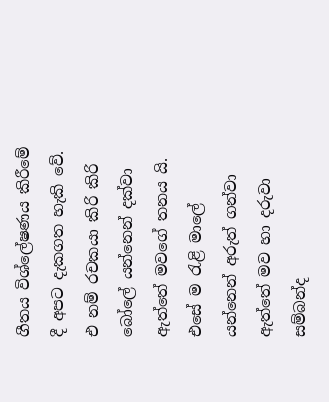ගීතය විශ්ලේෂණය කිරීමේ දී අපට දැකගත හැකි වේ. එ නම් රචකයා කිරි කිරි බෝලේ යන්නෙන් දක්වා ඇත්තේ මවගේ තනය යි. එසේ ම රැළි මාලේ යන්නෙන් අරුත් ගන්වා ඇත්තේ මව හා දරුවා සම්බන්ද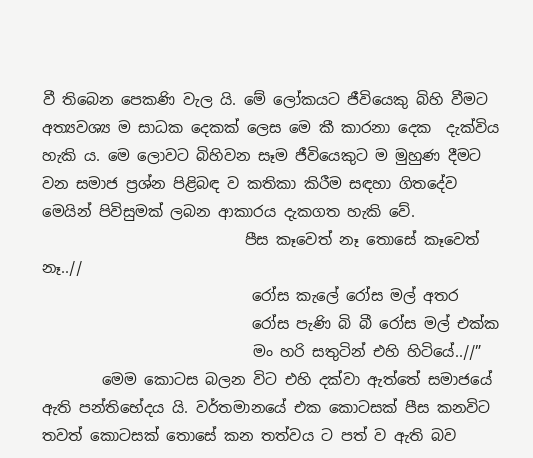වී තිබෙන පෙකණි වැල යි. මේ ලෝකයට ජීවියෙකු බිහි වීමට අත්‍යවශ්‍ය ම සාධක දෙකක් ලෙස මෙ කී කාරනා දෙක  දැක්විය හැකි ය. මෙ ලොවට බිහිවන සෑම ජීවියෙකුට ම මුහුණ දීමට වන සමාජ ප්‍රශ්න පිළිබඳ ව කතිකා කිරීම සඳහා ගිතදේව මෙයින් පිවිසුමක් ලබන ආකාරය දැකගත හැකි වේ.
                           පීස කෑවෙත් නෑ තොසේ කෑවෙත් නෑ..//
                            රෝස කැලේ රෝස මල් අතර
                            රෝස පැණි බි බී රෝස මල් එක්ක
                            මං හරි සතුටින් එහි හිටියේ..//”
        මෙම කොටස බලන විට එහි දක්වා ඇත්තේ සමාජයේ ඇති පන්තිභේදය යි. වර්තමානයේ එක කොටසක් පීස කනවිට තවත් කොටසක් තොසේ කන තත්වය ට පත් ව ඇති බව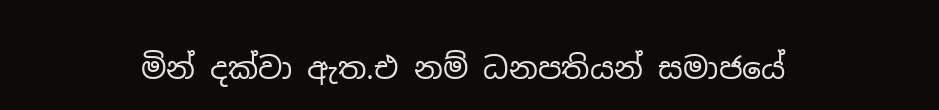මින් දක්වා ඇත.එ නම් ධනපතියන් සමාජයේ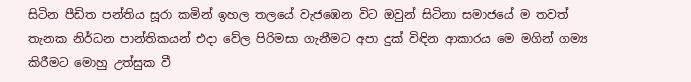සිටින පීඩිත පන්තිය සූරා කමින් ඉහල තලයේ වැජඹෙන විට ඔවුන් සිටිනා සමාජයේ ම තවත් තැනක නිර්ධන පාන්තිකයන් එදා වේල පිරිමසා ගැනීමට අපා දුක් විඳින ආකාරය මෙ මගින් ගම්‍ය කිරීමට මොහු උත්සුක වී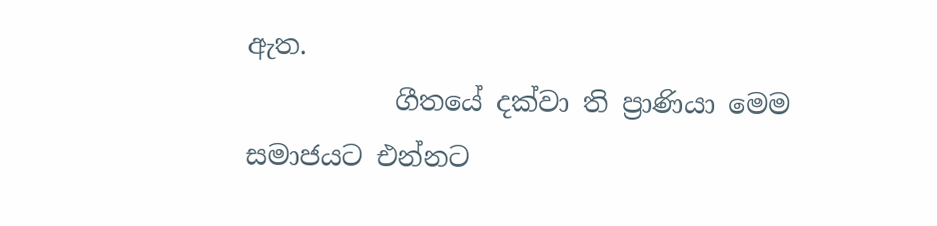ඇත.
           ගීතයේ දක්වා ති ප්‍රාණියා මෙම සමාජයට එන්නට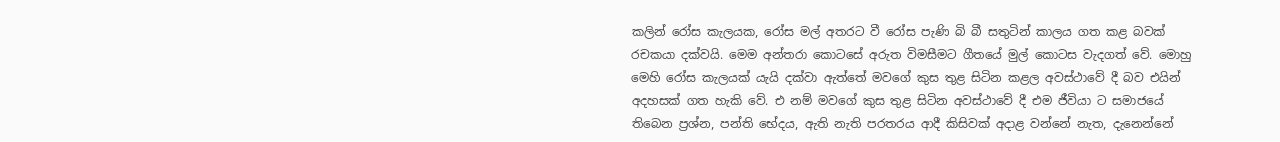කලින් රෝස කැලයක, රෝස මල් අතරට වී රෝස පැණි බි බී සතුටින් කාලය ගත කළ බවක් රචකයා දක්වයි. මෙම අන්තරා කොටසේ අරුත විමසීමට ගීතයේ මුල් කොටස වැදගත් වේ. මොහු මෙහි රෝස කැලයක් යැයි දක්වා ඇත්තේ මවගේ කුස තුළ සිටින කළල අවස්ථාවේ දී බව එයින් අදහසක් ගත හැකි වේ. එ නම් මවගේ කුස තුළ සිටින අවස්ථාවේ දී එම ජීවියා ට සමාජයේ තිබෙන ප්‍රශ්න, පන්ති භේදය, ඇති නැති පරතරය ආදී කිසිවක් අදාළ වන්නේ නැත, දැනෙන්නේ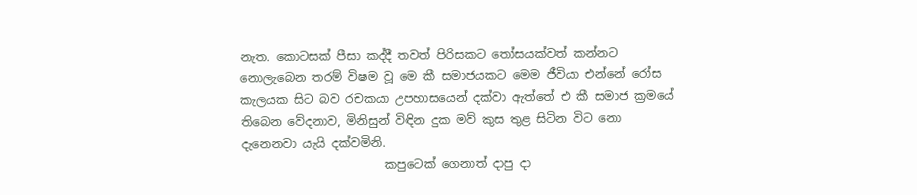නැත. කොටසක් පීසා කද්දී තවත් පිරිසකට තෝසයක්වත් කන්නට නොලැබෙන තරම් විෂම වූ මෙ කී සමාජයකට මෙම ජීවියා එන්නේ රෝස කැලයක සිට බව රචකයා උපහාසයෙන් දක්වා ඇත්තේ එ කී සමාජ ක්‍රමයේ තිබෙන වේදනාව, මිනිසුන් විඳින දුක මව් කුස තුළ සිටින විට නො දැනෙනවා යැයි දක්වමිනි.
                        කපුටෙක් ගෙනාත් දාපු දා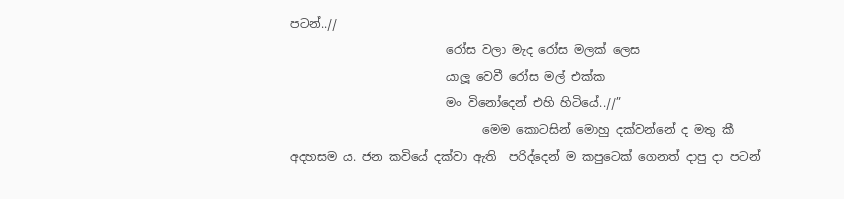පටන්..//
                          රෝස වලා මැද රෝස මලක් ලෙස
                          යාලූ වෙවී රෝස මල් එක්ක
                          මං විනෝදෙන් එහි හිටියේ..//”
                                මෙම කොටසින් මොහු දක්වන්නේ ද මතු කී අදහසම ය. ජන කවියේ දක්වා ඇති  පරිද්දෙන් ම කපුටෙක් ගෙනත් දාපු දා පටන්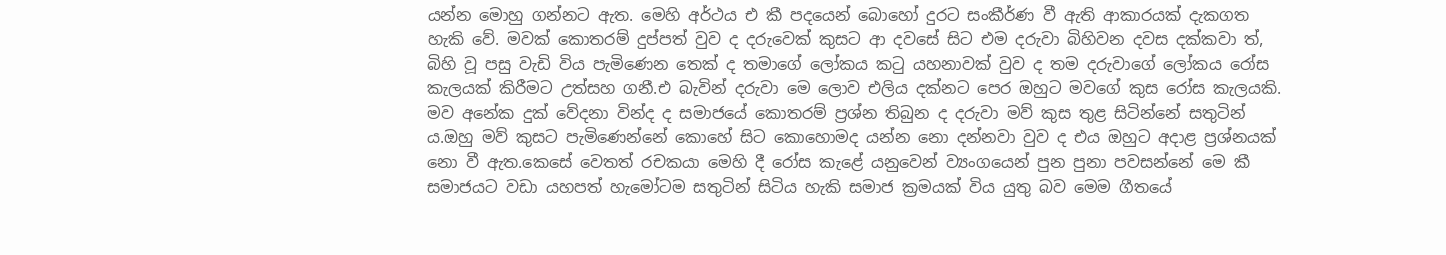යන්න මොහු ගන්නට ඇත. මෙහි අර්ථය එ කී පදයෙන් බොහෝ දුරට සංකීර්ණ වී ඇති ආකාරයක් දැකගත හැකි වේ. මවක් කොතරම් දුප්පත් වුව ද දරුවෙක් කුසට ආ දවසේ සිට එම දරුවා බිහිවන දවස දක්කවා ත්, බිහි වූ පසු වැඩි විය පැමිණෙන තෙක් ද තමාගේ ලෝකය කටු යහනාවක් වුව ද තම දරුවාගේ ලෝකය රෝස කැලයක් කිරීමට උත්සහ ගනී.එ බැවින් දරුවා මෙ ලොව එලිය දක්නට පෙර ඔහුට මවගේ කුස රෝස කැලයකි. මව අනේක දුක් වේදනා වින්ද ද සමාජයේ කොතරම් ප්‍රශ්න තිබුන ද දරුවා මව් කුස තුළ සිටින්නේ සතුටින් ය.ඔහු මව් කුසට පැමිණෙන්නේ කොහේ සිට කොහොමද යන්න නො දන්නවා වුව ද එය ඔහුට අදාළ ප්‍රශ්නයක් නො වී ඇත.කෙසේ වෙතත් රචකයා මෙහි දී රෝස කැළේ යනුවෙන් ව්‍යංගයෙන් පුන පුනා පවසන්නේ මෙ කී සමාජයට වඩා යහපත් හැමෝටම සතුටින් සිටිය හැකි සමාජ ක්‍රමයක් විය යුතු බව මෙම ගීතයේ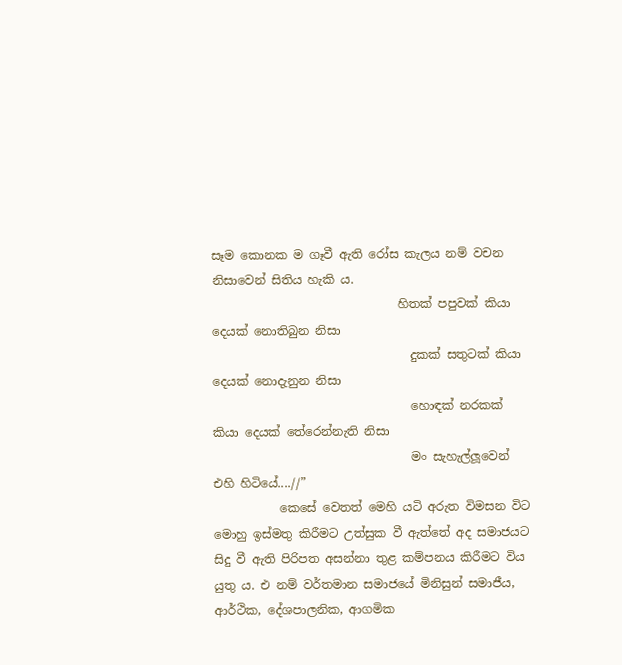සෑම කොනක ම ගෑවී ඇති රෝස කැලය නම් වචන නිසාවෙන් සිතිය හැකි ය.
                               හිතක් පපුවක් කියා දෙයක් නොතිබුන නිසා
                                 දුකක් සතුටක් කියා දෙයක් නොදැනුන නිසා
                                 හොඳක් නරකක් කියා දෙයක් තේරෙන්නැති නිසා
                                 මං සැහැල්ලූවෙන් එහි හිටියේ....//”
           කෙසේ වෙතත් මෙහි යටි අරුත විමසන විට මොහු ඉස්මතු කිරීමට උත්සුක වී ඇත්තේ අද සමාජයට සිදු වී ඇති පිරිපත අසන්නා තුළ කම්පනය කිරීමට විය යුතු ය. එ නම් වර්තමාන සමාජයේ මිනිසුන් සමාජීය, ආර්ථික, දේශපාලනික, ආගමික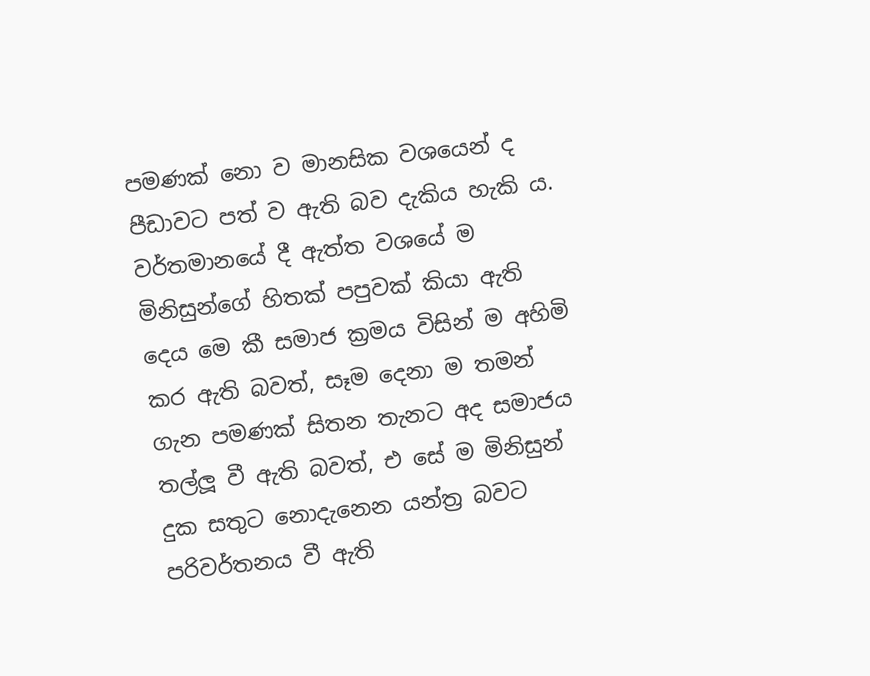පමණක් නො ව මානසික වශයෙන් ද පීඩාවට පත් ව ඇති බව දැකිය හැකි ය. වර්තමානයේ දී ඇත්ත වශයේ ම මිනිසුන්ගේ හිතක් පපුවක් කියා ඇති දෙය මෙ කී සමාජ ක්‍රමය විසින් ම අහිමි කර ඇති බවත්, සෑම දෙනා ම තමන් ගැන පමණක් සිතන තැනට අද සමාජය තල්ලූ වී ඇති බවත්, එ සේ ම මිනිසුන් දුක සතුට නොදැනෙන යන්ත්‍ර බවට පරිවර්තනය වී ඇති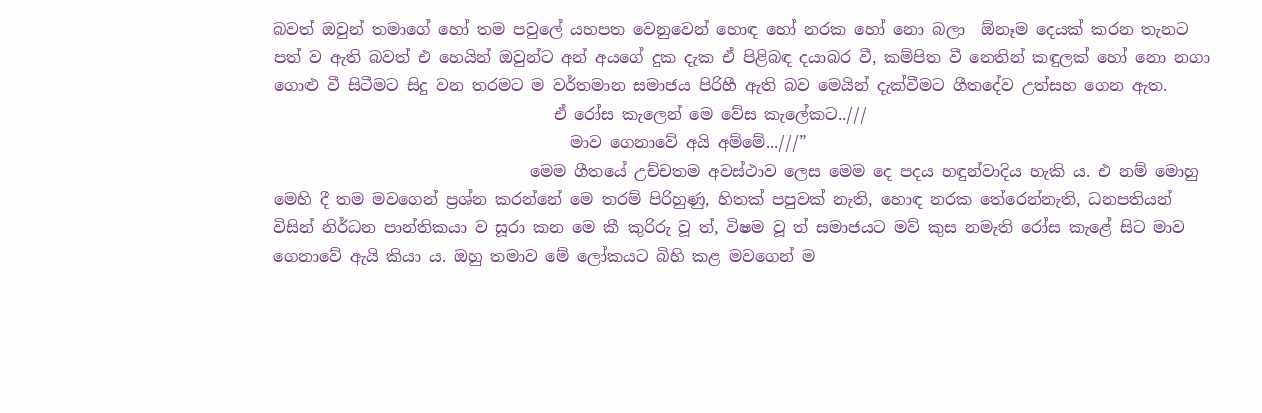බවත් ඔවුන් තමාගේ හෝ තම පවුලේ යහපත වෙනුවෙන් හොඳ හෝ නරක හෝ නො බලා  ඕනෑම දෙයක් කරන තැනට පත් ව ඇති බවත් එ හෙයින් ඔවුන්ට අන් අයගේ දුක දැක ඒ පිළිබඳ දයාබර වී, කම්පිත වී නෙතින් කඳුලක් හෝ නො නගා ගොළු වී සිටීමට සිදු වන තරමට ම වර්තමාන සමාජය පිරිහී ඇති බව මෙයින් දැක්වීමට ගීතදේව උත්සහ ගෙන ඇත.
                                   ඒ රෝස කැලෙන් මෙ වේස කැලේකට..///
                                     මාව ගෙනාවේ අයි අම්මේ...///”
                                මෙම ගීතයේ උච්චතම අවස්ථාව ලෙස මෙම දෙ පදය හඳුන්වාදිය හැකි ය. එ නම් මොහු මෙහි දී තම මවගෙන් ප්‍රශ්න කරන්නේ මෙ තරම් පිරිහුණු, හිතක් පපුවක් නැති, හොඳ නරක තේරෙන්නැති, ධනපතියන් විසින් නිර්ධන පාන්තිකයා ව සූරා කන මෙ කී කුරිරු වූ ත්, විෂම වූ ත් සමාජයට මව් කුස නමැති රෝස කැළේ සිට මාව ගෙනාවේ ඇයි කියා ය. ඔහු තමාව මේ ලෝකයට බිහි කළ මවගෙන් ම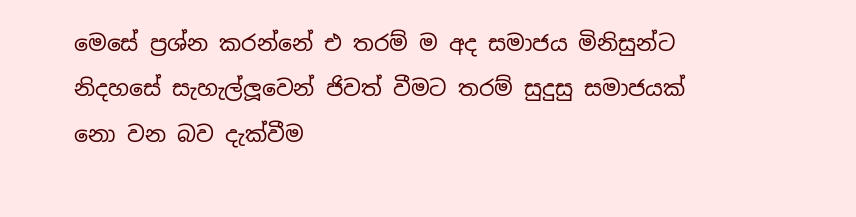මෙසේ ප්‍රශ්න කරන්නේ එ තරම් ම අද සමාජය මිනිසුන්ට නිදහසේ සැහැල්ලූවෙන් ජිවත් වීමට තරම් සුදුසු සමාජයක් නො වන බව දැක්වීම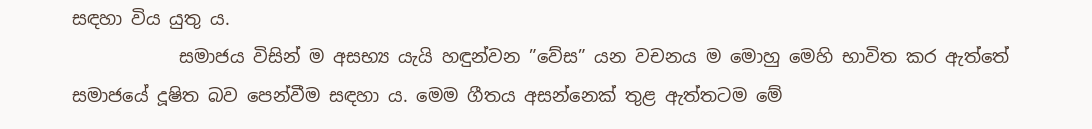සඳහා විය යුතු ය.
            සමාජය විසින් ම අසභ්‍ය යැයි හඳුන්වන ”වේස” යන වචනය ම මොහු මෙහි භාවිත කර ඇත්තේ සමාජයේ දූෂිත බව පෙන්වීම සඳහා ය. මෙම ගීතය අසන්නෙක් තුළ ඇත්තටම මේ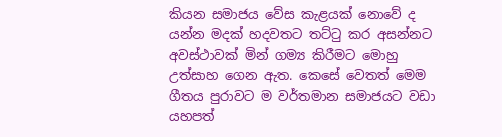කියන සමාජය වේස කැළයක් නොවේ ද යන්න මදක් හදවතට තට්ටු කර අසන්නට අවස්ථාවක් මින් ගම්‍ය කිරීමට මොහු උත්සාහ ගෙන ඇත. කෙසේ වෙතත් මෙම ගීතය පුරාවට ම වර්තමාන සමාජයට වඩා යහපත්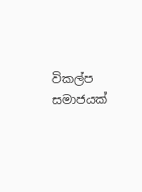විකල්ප සමාජයක්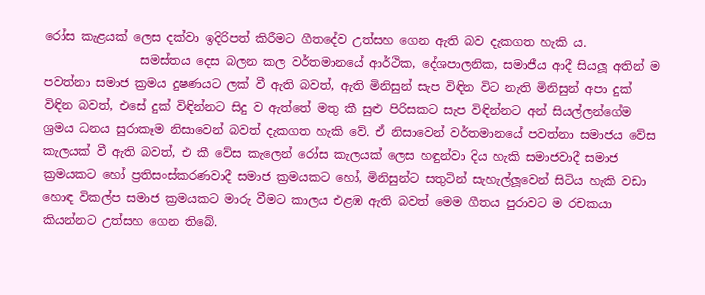රෝස කැළයක් ලෙස දක්වා ඉදිරිපත් කිරීමට ගීතදේව උත්සහ ගෙන ඇති බව දැකගත හැකි ය.
                සමස්තය දෙස බලන කල වර්තමානයේ ආර්ථික, දේශපාලනික, සමාජීය ආදී සියලූ අතින් ම පවත්නා සමාජ ක්‍රමය දුෂණයට ලක් වී ඇති බවත්, ඇති මිනිසුන් සැප විඳින විට නැති මිනිසුන් අපා දුක් විඳින බවත්, එසේ දුක් විඳින්නට සිදු ව ඇත්තේ මතු කී සුළු පිරිසකට සැප විඳින්නට අන් සියල්ලන්ගේම ශ්‍රමය ධනය සුරාකෑම නිසාවෙන් බවත් දැකගත හැකි වේ. ඒ නිසාවෙන් වර්තමානයේ පවත්නා සමාජය වේස කැලයක් වී ඇති බවත්, එ කී වේස කැලෙන් රෝස කැලයක් ලෙස හඳුන්වා දිය හැකි සමාජවාදී සමාජ ක්‍රමයකට හෝ ප්‍රතිසංස්කරණවාදී සමාජ ක්‍රමයකට හෝ, මිනිසුන්ට සතුටින් සැහැල්ලූවෙන් සිටිය හැකි වඩා හොඳ විකල්ප සමාජ ක්‍රමයකට මාරු වීමට කාලය එළඹ ඇති බවත් මෙම ගීතය පුරාවට ම රචකයා කියන්නට උත්සහ ගෙන තිබේ.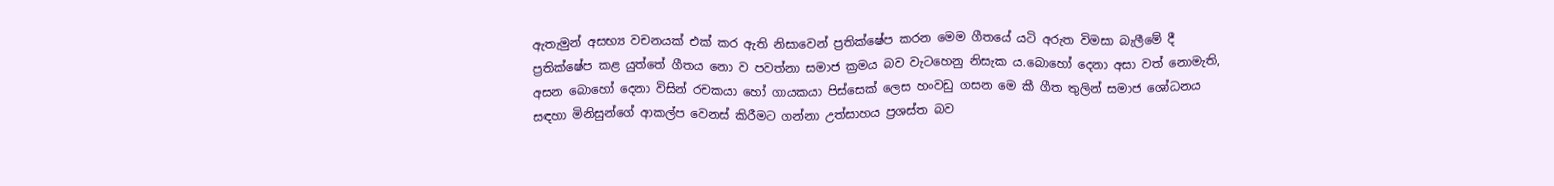ඇතැමුන් අසභ්‍ය වචනයක් එක් කර ඇති නිසාවෙන් ප්‍රතික්ෂේප කරන මෙම ගීතයේ යටි අරුත විමසා බැලීමේ දී ප්‍රතික්ෂේප කළ යුත්තේ ගීතය නො ව පවත්නා සමාජ ක්‍රමය බව වැටහෙනු නිසැක ය.බොහෝ දෙනා අසා වත් නොමැති, අසන බොහෝ දෙනා විසින් රචකයා හෝ ගායකයා පිස්සෙක් ලෙස හංවඩු ගසන මෙ කී ගීත තුලින් සමාජ ශෝධනය සඳහා මිනිසුන්ගේ ආකල්ප වෙනස් කිරීමට ගන්නා උත්සාහය ප්‍රශස්ත බව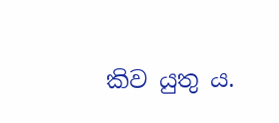කිව යුතු ය.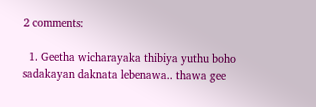2 comments:

  1. Geetha wicharayaka thibiya yuthu boho sadakayan daknata lebenawa.. thawa gee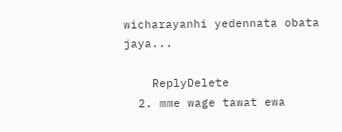wicharayanhi yedennata obata jaya...

    ReplyDelete
  2. mme wage tawat ewa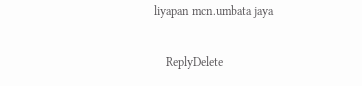liyapan mcn.umbata jaya

    ReplyDelete